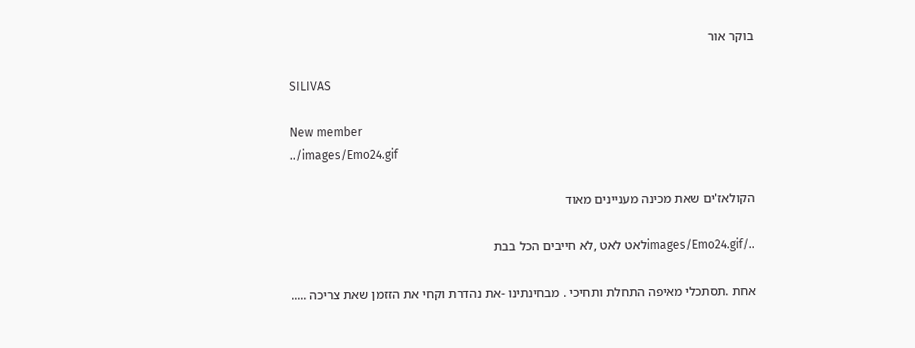בוקר אור

SILIVAS

New member
../images/Emo24.gif

הקולאז'ים שאת מכינה מעניינים מאוד

../images/Emo24.gifלאט לאט ,לא חייבים הכל בבת

אחת .תסתכלי מאיפה התחלת ותחיכי . מבחינתינו -את נהדרת וקחי את הזזמן שאת צריכה .....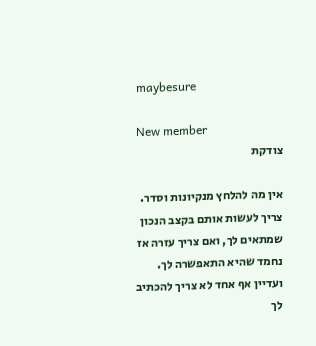maybesure

New member
צודקת

אין מה להלחץ מנקיונות וסדר. צריך לעשות אותם בקצב הנכון שמתאים לך, ואם צריך עזרה אז נחמד שהיא התאפשרה לך. ועדיין אף אחד לא צריך להכתיב לך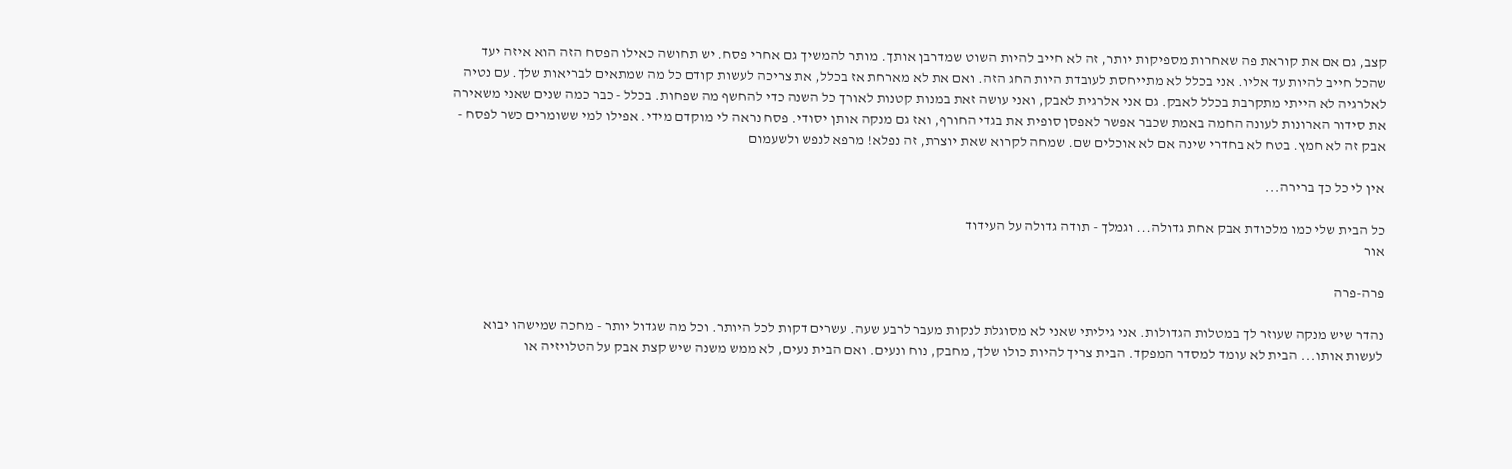קצב, גם אם את קוראת פה שאחרות מספיקות יותר, זה לא חייב להיות השוט שמדרבן אותך. מותר להמשיך גם אחרי פסח. יש תחושה כאילו הפסח הזה הוא איזה יעד שהכל חייב להיות עד אליו. אני בכלל לא מתייחסת לעובדת היות החג הזה. ואם את לא מארחת אז בכלל, את צריכה לעשות קודם כל מה שמתאים לבריאות שלך. עם נטיה לאלרגיה לא הייתי מתקרבת בכלל לאבק. גם אני אלרגית לאבק, ואני עושה זאת במנות קטנות לאורך כל השנה כדי להחשף מה שפחות. בכלל - כבר כמה שנים שאני משאירה את סידור הארונות לעונה החמה באמת שכבר אפשר לאפסן סופית את בגדי החורף, ואז גם מנקה אותן יסודי. פסח נראה לי מוקדם מידי. אפילו למי ששומרים כשר לפסח - אבק זה לא חמץ. בטח לא בחדרי שינה אם לא אוכלים שם. שמחה לקרוא שאת יוצרת, זה נפלא! מרפא לנפש ולשעמום

אין לי כל כך ברירה...

כל הבית שלי כמו מלכודת אבק אחת גדולה... וגמלך - תודה גדולה על העידוד
אור

פרה-פרה

נהדר שיש מנקה שעוזר לך במטלות הגדולות. אני גיליתי שאני לא מסוגלת לנקות מעבר לרבע שעה. עשרים דקות לכל היותר. וכל מה שגדול יותר - מחכה שמישהו יבוא לעשות אותו... הבית לא עומד למסדר המפקד. הבית צריך להיות כולו שלך, מחבק, נוח ונעים. ואם הבית נעים, לא ממש משנה שיש קצת אבק על הטלויזיה או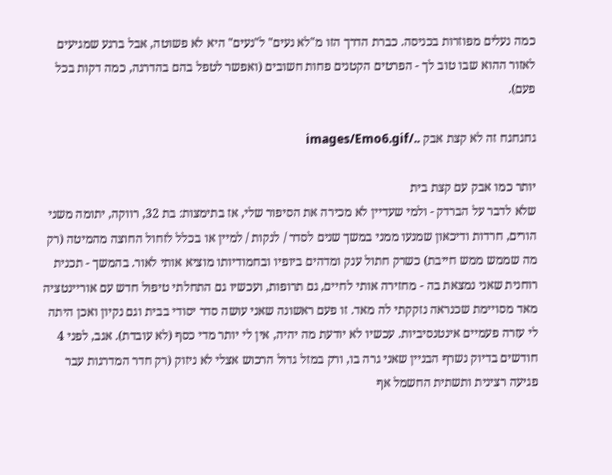כמה נעלים מפוזרות בכניסה. כברת הדרך הזו מ"לא נעים" ל"נעים" היא לא פשוטה, אבל ברגע שמגיעים לאזור ההוא שבו טוב לך - הפרטים הקטנים פחות חשובים (ואפשר לטפל בהם בהדרגה, כמה דקות בכל פעם).

גחגחגח זה לא קצת אבק ../images/Emo6.gif

יותר כמו אבק עם קצת בית
שלא לדבר על הברדק - ולמי שעדיין לא מכירה את הסיפור שלי, אז בתימצות: בת 32, רווקה, יתומה משני הורים, חרדות ודיכאון שמנעו ממני במשך שנים לסדר / לנקות / למיין או בכלל לזחול החוצה מהמיטה (רק מה שממש ממש חייבת) כשרק חתול ענק ומדהים ביופיו ובחמודיותו מוציא אותי לאור. בהמשך - תכנית רוחנית שאני נמצאת בה - מחזירה אותי לחיים, גם תרופות, ועכשיו גם התחלתי טיפול חדש עם אוריינטציה מאד מסויימת שכנראה נזקקתי לה מאד. זו פעם ראשונה שאני עושה סדר יסודי בבית וגם נקיון ואכן היתה לי עזרה פעמיים אינטנסיביות. עכשיו לא יודעת מה יהיה, אין לי יותר מדי כסף (לא עובדת). אגב, לפני 4 חודשים בדיוק נשרף הבניין שאני גרה בו, ורק במזל גדול הרכוש אצלי לא ניזוק (רק חדר המדרגות עבר פגיעה רצינית ותשתית החשמל אף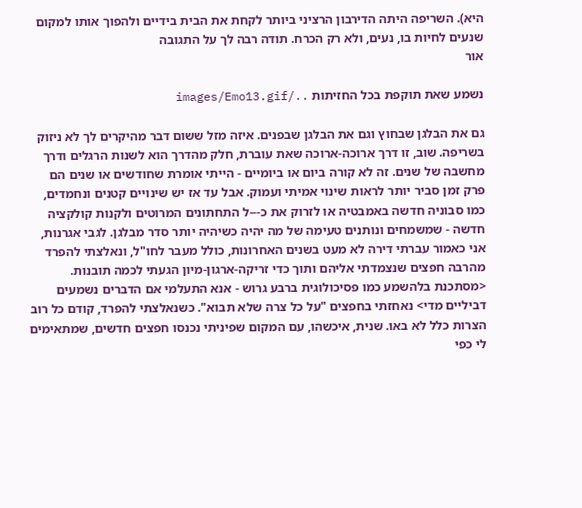היא). השריפה היתה הדירבון הרציני ביותר לקחת את הבית בידיים ולהפוך אותו למקום שנעים לחיות בו, נעים, ולא רק הכרח. תודה רבה לך על התגובה
אור

נשמע שאת תוקפת בכל החזיתות ../images/Emo13.gif

גם את הבלגן שבחוץ וגם את הבלגן שבפנים. איזה מזל ששום דבר מהיקרים לך לא ניזוק בשריפה. שוב, זו דרך ארוכה-ארוכה שאת עוברת, חלק מהדרך הוא לשנות הרגלים ודרך מחשבה של שנים. זה לא קורה ביום או ביומיים - הייתי אומרת שחודשים או שנים הם פרק זמן סביר יותר לראות שינוי אמיתי ועמוק. אבל עד אז יש שינויים קטנים ונחמדים, כמו סבוניה חדשה באמבטיה או לזרוק את כ---ל התחתונים המרוטים ולקנות קולקציה חדשה - שמשמחים ונותנים טעימה של מה יהיה כשיהיה יותר סדר מבלגן. לגבי אגרנות, אני כאמור עברתי דירה לא מעט בשנים האחרונות, כולל מעבר לחו"ל, ונאלצתי להפרד מהרבה חפצים שנצמדתי אליהם ותוך כדי זריקה-ארגון-מיון הגעתי לכמה תובנות. <מסתכנת בלהשמע כמו פסיכולוגית ברבע גרוש - אנא התעלמי אם הדברים נשמעים דביליים מדי> נאחזתי בחפצים "על כל צרה שלא תבוא". כשנאלצתי להפרד, קודם כל רוב הצרות כלל לא באו. שנית, איכשהו, עם המקום שפיניתי נכנסו חפצים חדשים, שמתאימים לי כפי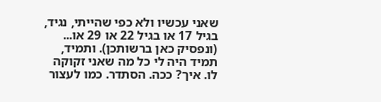שאני עכשיו ולא כפי שהייתי, נגיד, בגיל 17 או בגיל 22 או 29 או... (ונפסיק כאן ברשותכן). ותמיד, תמיד היה לי כל מה שאני זקוקה לו. איך? ככה. הסתדר. כמו לעצור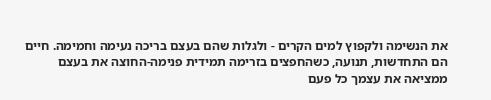את הנשימה ולקפוץ למים הקרים - ולגלות שהם בעצם בריכה נעימה וחמימה. חיים הם התחדשות, תנועה, כשהחפצים בזרימה תמידית פנימה-החוצה את בעצם ממציאה את עצמך כל פעם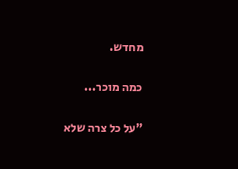מחדש.

כמה מוכר...

"על כל צרה שלא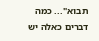תבוא"... כמה דברים כאלה יש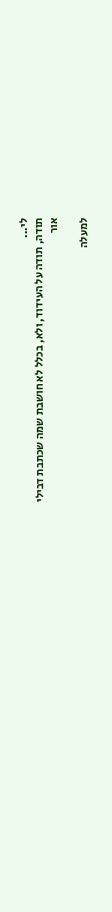לי...
תודה, תודה על העידוד, ולא, בכלל לא חושבת שמה שכתבת דבילי
אור

למעלה